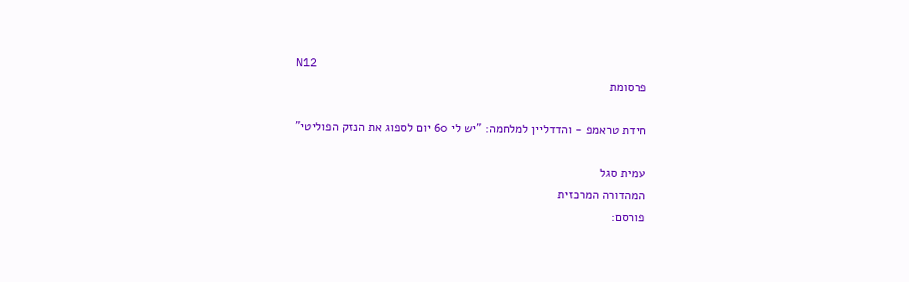N12
פרסומת

חידת טראמפ - והדדליין למלחמה: "יש לי 60 יום לספוג את הנזק הפוליטי"

עמית סגל
המהדורה המרכזית
פורסם: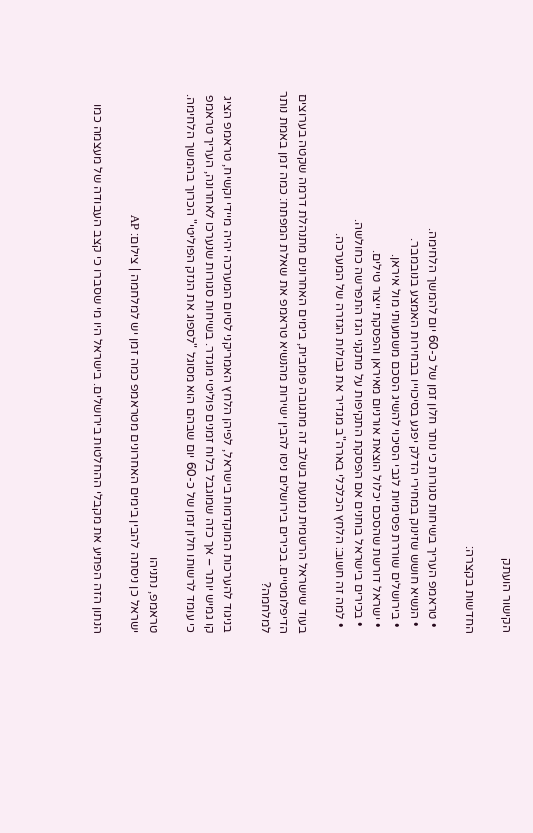הקישור הועתק

החדשות בקצרה:

  • טראמפ העריך בשיחות סגורות כי נותר חלון זמן של כ-60 יום להמשך הלחימה.
  • הנשיא חושש שזינוק במחירי הדלק יפגע בסיכוייו בבחירות האמצע בנובמבר.
  • בירושלים שוררת פסימיות לגבי הסיכוי להשיג הסכם משמעותי מול איראן.
  • ישראל דורשת שהסכם יכלול הוצאת אורניום מאיראן והפסקת ייצור טילים.
  • בכירים בישראל בוחנים אם הפסקת התקיפות על מתקני הגז התפרשה כחולשה.
  • למה זה חשוב: הלחץ הכלכלי בארה"ב מגדיר את גבולות הגזרה של המערכה.

בעוד שישראל הרשמית נמנעת בשלב זה מתגובה פומבית, בימים האחרונים מתנהלת דרמה שקטה בערוצים הדיפלומטיים. בכירים בירושלים ניסו להבין ישירות מהנשיא טראמפ את שאלת המפתח: כמה זמן באמת נותר למלחמה?

בניגוד להערכות המוקדמות בישראל, לפיהן הלחץ האמריקני לסיום המערכה יהיה מיידי וקשיח, טראמפ הציג קו גמיש יותר – אך כזה שמוגבל בלוח זמנים פוליטי מוגדר. בשיחות סגורות שנערכו לאחרונה, העריך טראמפ כי עומד לרשותו חלון זמן של כ-60 יום שבהם הוא מסוגל "לספוג את הנזק הפוליטי" הכרוך בהמשך הלחימה.

טראמפ, נתניהו
ישראל כן ניסתה להבין בימים האחרונים מטראמפ כמה זמן יש למלחמה | צילום: AP

הנתון הזה הפתיע את מקבלי ההחלטות בירושלים. בישראל היו מי שסברו כי קצב העבודה של מעצמה כמו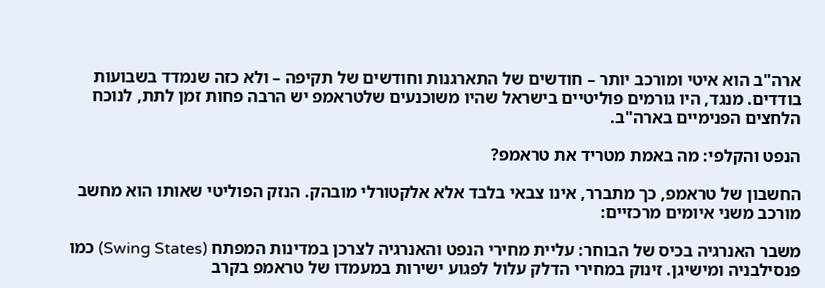ארה"ב הוא איטי ומורכב יותר – חודשים של התארגנות וחודשים של תקיפה – ולא כזה שנמדד בשבועות בודדים. מנגד, היו גורמים פוליטיים בישראל שהיו משוכנעים שלטראמפ יש הרבה פחות זמן לתת, לנוכח הלחצים הפנימיים בארה"ב.

הנפט והקלפי: מה באמת מטריד את טראמפ?

החשבון של טראמפ, כך מתברר, אינו צבאי בלבד אלא אלקטורלי מובהק. הנזק הפוליטי שאותו הוא מחשב מורכב משני איומים מרכזיים:

משבר האנרגיה בכיס של הבוחר: עליית מחירי הנפט והאנרגיה לצרכן במדינות המפתח (Swing States) כמו פנסילבניה ומישיגן. זינוק במחירי הדלק עלול לפגוע ישירות במעמדו של טראמפ בקרב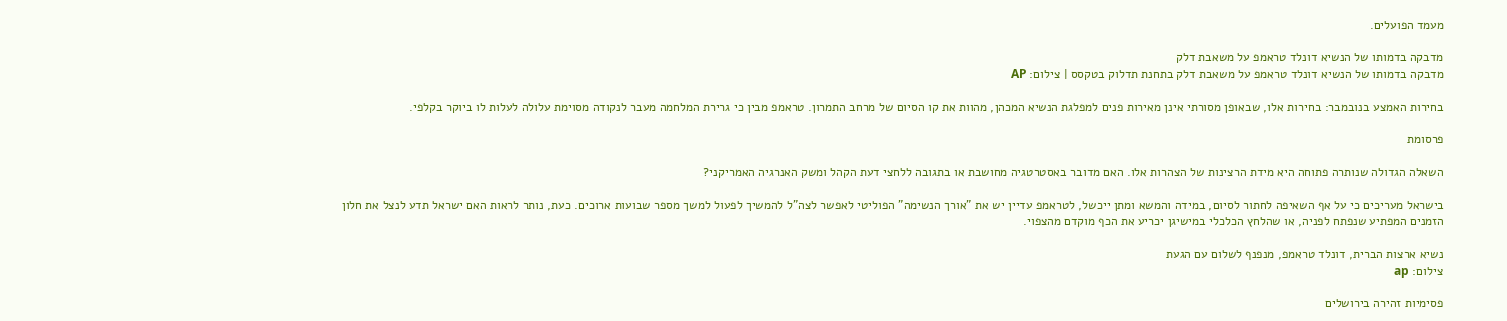מעמד הפועלים.

מדבקה בדמותו של הנשיא דונלד טראמפ על משאבת דלק
מדבקה בדמותו של הנשיא דונלד טראמפ על משאבת דלק בתחנת תדלוק בטקסס | צילום: AP

בחירות האמצע בנובמבר: בחירות אלו, שבאופן מסורתי אינן מאירות פנים למפלגת הנשיא המכהן, מהוות את קו הסיום של מרחב התמרון. טראמפ מבין כי גרירת המלחמה מעבר לנקודה מסוימת עלולה לעלות לו ביוקר בקלפי.

פרסומת

השאלה הגדולה שנותרה פתוחה היא מידת הרצינות של הצהרות אלו. האם מדובר באסטרטגיה מחושבת או בתגובה ללחצי דעת הקהל ומשק האנרגיה האמריקני?

בישראל מעריכים כי על אף השאיפה לחתור לסיום, במידה והמשא ומתן ייכשל, לטראמפ עדיין יש את "אורך הנשימה" הפוליטי לאפשר לצה"ל להמשיך לפעול למשך מספר שבועות ארוכים. כעת, נותר לראות האם ישראל תדע לנצל את חלון הזמנים המפתיע שנפתח לפניה, או שהלחץ הכלכלי במישיגן יכריע את הכף מוקדם מהצפוי.

נשיא ארצות הברית, דונלד טראמפ, מנפנף לשלום עם הגעת
צילום: ap

פסימיות זהירה בירושלים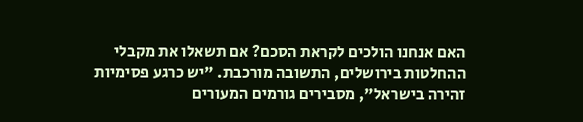האם אנחנו הולכים לקראת הסכם? אם תשאלו את מקבלי ההחלטות בירושלים, התשובה מורכבת. "יש כרגע פסימיות זהירה בישראל", מסבירים גורמים המעורים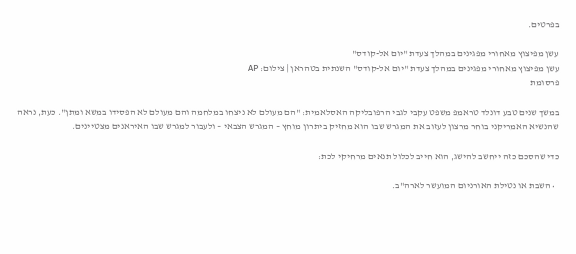בפרטים.

עשן מפיצוץ מאחורי מפגינים במהלך צעדת "יום אל-קודס"
עשן מפיצוץ מאחורי מפגינים במהלך צעדת "יום אל-קודס" השנתית בטהראן | צילום: AP
פרסומת

במשך שנים טבע דונלד טראמפ משפט עקבי לגבי הרפובליקה האסלאמית: "הם מעולם לא ניצחו במלחמה והם מעולם לא הפסידו במשא ומתן". כעת, נראה שהנשיא האמריקני בוחר מרצון לעזוב את המגרש שבו הוא מחזיק ביתרון מוחץ – המגרש הצבאי – ולעבור למגרש שבו האיראנים מצטיינים.

כדי שהסכם כזה ייחשב להישג, הוא חייב לכלול תנאים מרחיקי לכת:

  • השבת או נטילת האורניום המועשר לארה"ב.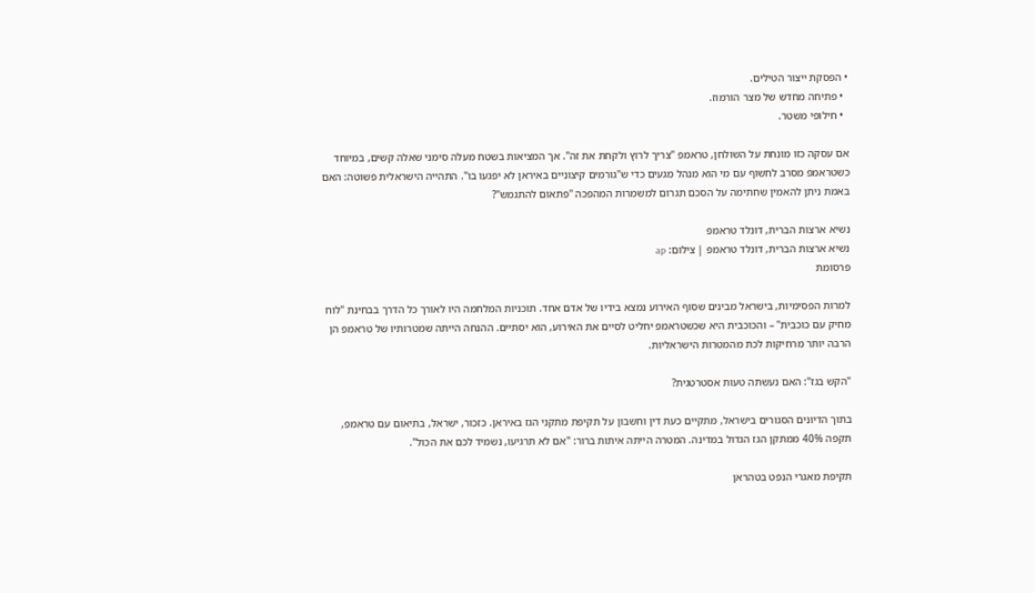• הפסקת ייצור הטילים.
  • פתיחה מחדש של מצר הורמוז.
  • חילופי משטר.

אם עסקה כזו מונחת על השולחן, טראמפ "צריך לרוץ ולקחת את זה". אך המציאות בשטח מעלה סימני שאלה קשים, במיוחד כשטראמפ מסרב לחשוף עם מי הוא מנהל מגעים כדי ש"גורמים קיצוניים באיראן לא יפגעו בו". התהייה הישראלית פשוטה: האם באמת ניתן להאמין שחתימה על הסכם תגרום למשמרות המהפכה "פתאום להתגמש"?

נשיא ארצות הברית, דונלד טראמפ
נשיא ארצות הברית, דונלד טראמפ | צילום: ap
פרסומת

למרות הפסימיות, בישראל מבינים שסוף האירוע נמצא בידיו של אדם אחד. תוכניות המלחמה היו לאורך כל הדרך בבחינת "לוח מחיק עם כוכבית" – והכוכבית היא שכשטראמפ יחליט לסיים את האירוע, הוא יסתיים. ההנחה הייתה שמטרותיו של טראמפ הן הרבה יותר מרחיקות לכת מהמטרות הישראליות.

"הקש בגז": האם נעשתה טעות אסטרטגית?

בתוך הדיונים הסגורים בישראל, מתקיים כעת דין וחשבון על תקיפת מתקני הגז באיראן. כזכור, ישראל, בתיאום עם טראמפ, תקפה 40% ממתקן הגז הגדול במדינה. המטרה הייתה איתות ברור: "אם לא תרגיעו, נשמיד לכם את הכול".

תקיפת מאגרי הנפט בטהראן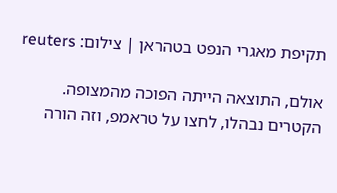תקיפת מאגרי הנפט בטהראן | צילום: reuters

אולם, התוצאה הייתה הפוכה מהמצופה. הקטרים נבהלו, לחצו על טראמפ, וזה הורה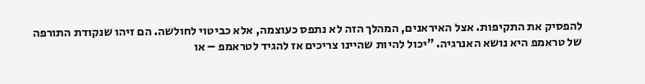להפסיק את התקיפות. אצל האיראנים, המהלך הזה לא נתפס כעוצמה, אלא כביטוי לחולשה. הם זיהו שנקודת התורפה של טראמפ היא נושא האנרגיה. "יכול להיות שהיינו צריכים אז להגיד לטראמפ – או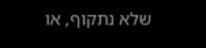שלא נתקוף, או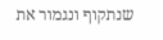שנתקוף ונגמור את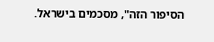הסיפור הזה", מסכמים בישראל.